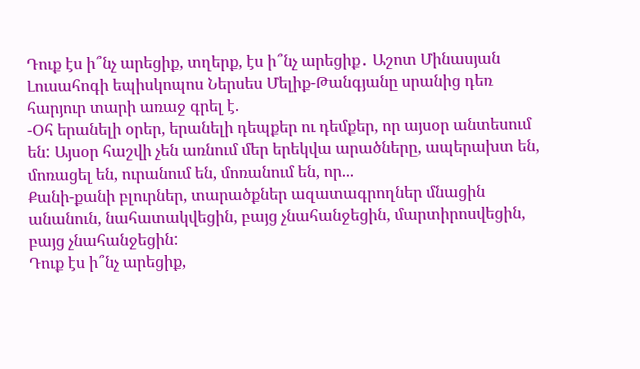Դուք էս ի՞նչ արեցիք, տղերք, էս ի՞նչ արեցիք․ Աշոտ Մինասյան
Լուսահոգի եպիսկոպոս Ներսես Մելիք-Թանգյանը սրանից դեռ հարյուր տարի առաջ գրել է.
-Օհ երանելի օրեր, երանելի դեպքեր ու դեմքեր, որ այսօր անտեսում են: Այսօր հաշվի չեն առնում մեր երեկվա արածները, ապերախտ են, մոռացել են, ուրանում են, մոռանում են, որ...
Քանի-քանի բլուրներ, տարածքներ ազատագրողներ մնացին անանուն, նահատակվեցին, բայց չնահանջեցին, մարտիրոսվեցին, բայց չնահանջեցին:
Դուք էս ի՞նչ արեցիք,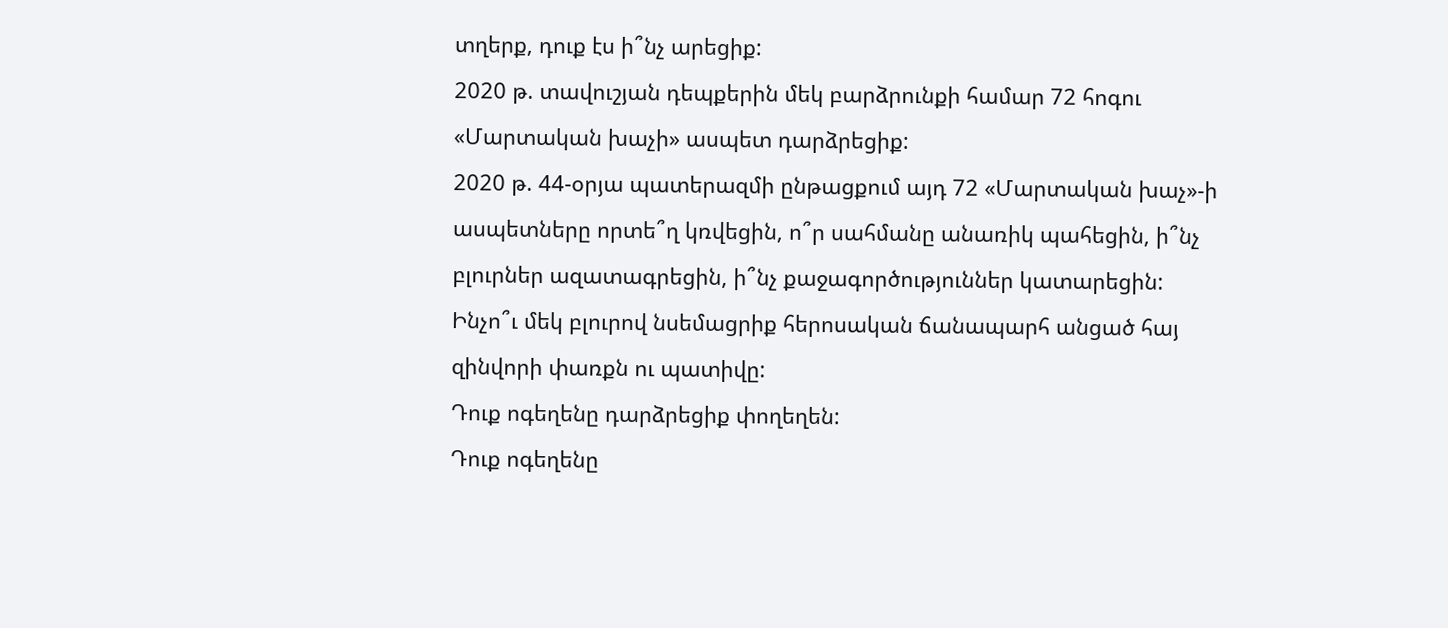տղերք, դուք էս ի՞նչ արեցիք:
2020 թ. տավուշյան դեպքերին մեկ բարձրունքի համար 72 հոգու «Մարտական խաչի» ասպետ դարձրեցիք:
2020 թ. 44-օրյա պատերազմի ընթացքում այդ 72 «Մարտական խաչ»-ի ասպետները որտե՞ղ կռվեցին, ո՞ր սահմանը անառիկ պահեցին, ի՞նչ բլուրներ ազատագրեցին, ի՞նչ քաջագործություններ կատարեցին:
Ինչո՞ւ մեկ բլուրով նսեմացրիք հերոսական ճանապարհ անցած հայ զինվորի փառքն ու պատիվը:
Դուք ոգեղենը դարձրեցիք փողեղեն:
Դուք ոգեղենը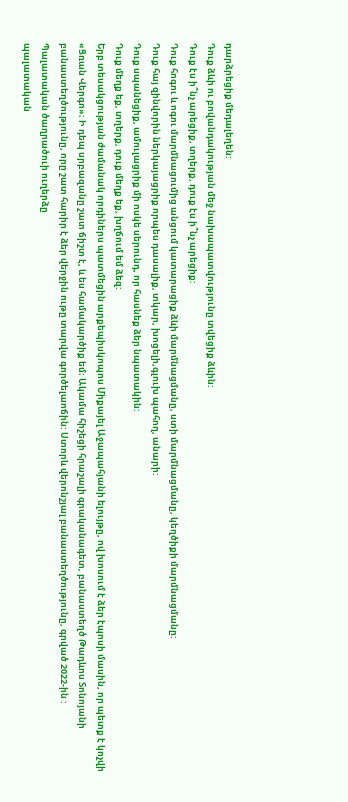դարձրեցիք մեդալեղեն:
Դուք ձևի ու բովանդակության մեջ նախապատվությունը տվեցիք ձևին:
Դուք էս ի՞նչ արեցիք, տղերք, դուք էս ի՞նչ արեցիք:
Դուք հոգու և ոգու մարմնացումից անցում կատարացիք ձևի մարմնացմանը, ստի մարմնացմանը, կեղծիքի մարմնացմանը:
Դուք հայ զինվորին ներկայացրիք որպես դասալիք, տկար, խոցելի,գլուխ պահող, անարի:
Դուք սպանեցիք, ամուլացրիք մի ոսկե սերունդ, որ հասնեք ձեր նպատակին:
Դուք մեղք եք, տղերք, դուք մեղք եք, խղճում եմ ձեզ:
Երբ տեսակցության ժամանակ որդիներս պատմեցին արքեպիսկոպոս Միքայել Աջապահյանի ելույթը, ով խոսում է ձեր էպոսի մասին, որ պետք է կոչվի «Ցռան Վերգո»։ Ի դեպ սրբազանը շատ ճիշտ է, և ես համակարծիք եմ։ Ակամա հիշեցի հրաշալի գրականագետ, բանաստեղծ Թադևոս Տոնոյանի բանաստեղծությունը, որը շատ հարիր է ձեր վերջին ութը տարվա գործելաոճին: Ստորև վերոնշյալ բանաստեղծությունը, գրված 2022-ին :
Պալատական ծաղրածուի ուղերձը
պալատական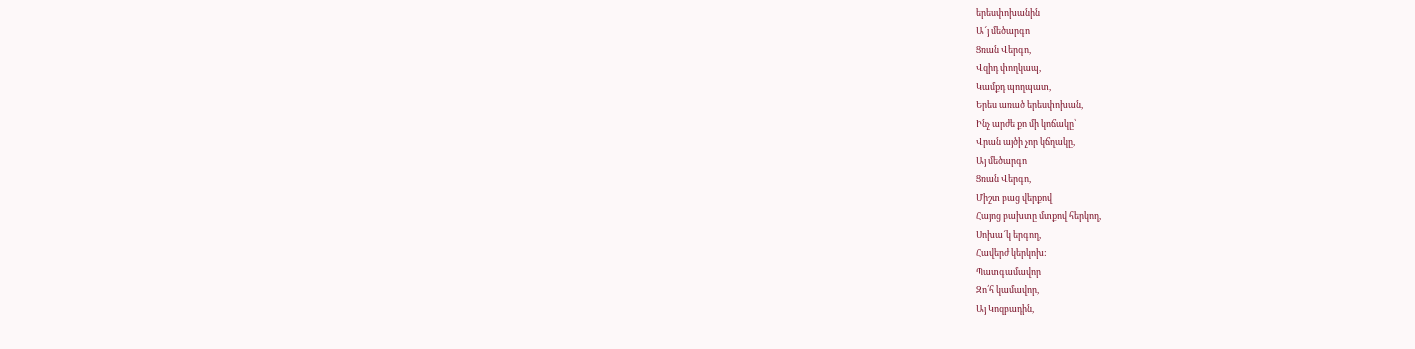երեսփոխանին
Ա՜յ մեծարգո
Ցռան Վերգո,
Վզիդ փողկապ,
Կամքդ պողպատ,
Երես առած երեսփոխան,
Ինչ արժե քո մի կոճակը՝
Վրան այծի չոր կճղակը,
Այ մեծարգո
Ցռան Վերգո,
Միշտ բաց վերքով
Հայոց բախտը մտքով հերկող,
Սոխա՜կ երգող,
Հավերժ կերկոխ:
Պատգամավոր
Զո՛հ կամավոր,
Այ Կոզբադին,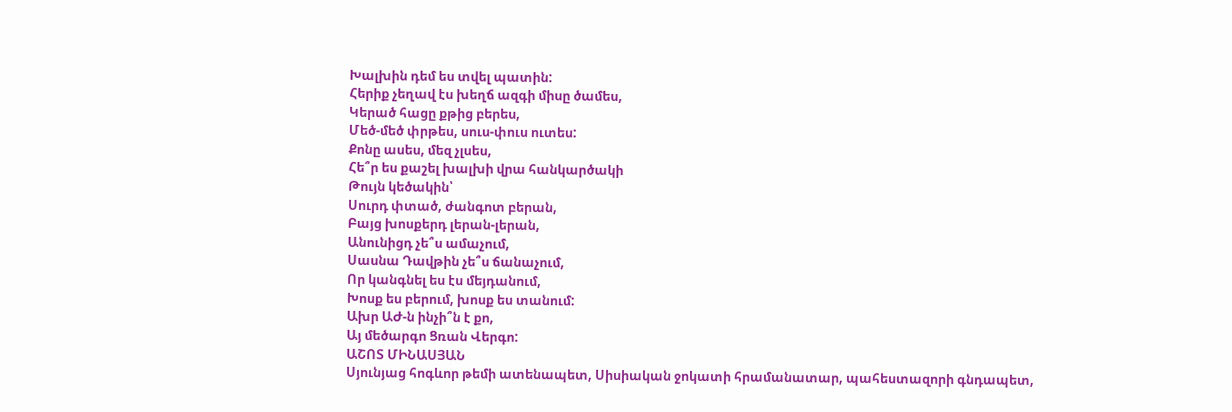Խալխին դեմ ես տվել պատին:
Հերիք չեղավ էս խեղճ ազգի միսը ծամես,
Կերած հացը քթից բերես,
Մեծ-մեծ փրթես, սուս-փուս ուտես:
Քոնը ասես, մեզ չլսես,
Հե՞ր ես քաշել խալխի վրա հանկարծակի
Թույն կեծակին՝
Սուրդ փտած, ժանգոտ բերան,
Բայց խոսքերդ լերան-լերան,
Անունիցդ չե՞ս ամաչում,
Սասնա Դավթին չե՞ս ճանաչում,
Որ կանգնել ես էս մեյդանում,
Խոսք ես բերում, խոսք ես տանում:
Ախր ԱԺ-ն ինչի՞ն է քո,
Այ մեծարգո Ցռան Վերգո:
ԱՇՈՏ ՄԻՆԱՍՅԱՆ
Սյունյաց հոգևոր թեմի ատենապետ, Սիսիական ջոկատի հրամանատար, պահեստազորի գնդապետ,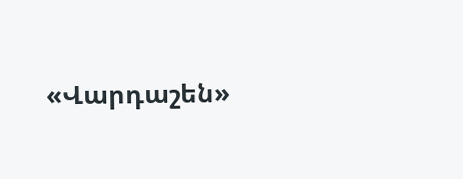«Վարդաշեն»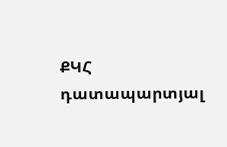ՔԿՀ դատապարտյալ